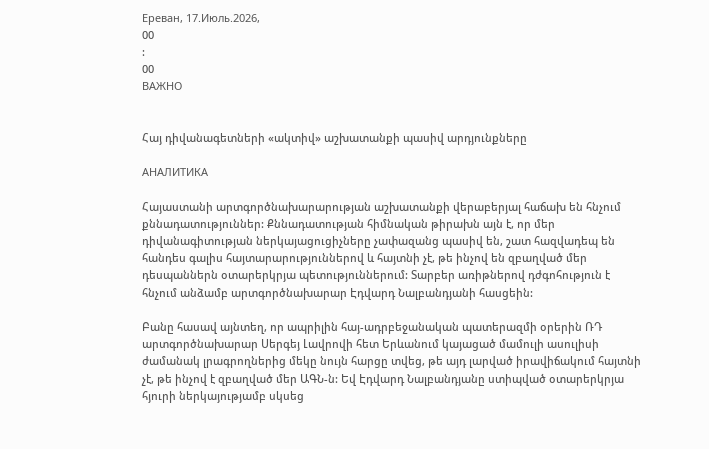Ереван, 17.Июль.2026,
00
:
00
ВАЖНО


Հայ դիվանագետների «ակտիվ» աշխատանքի պասիվ արդյունքները

АНАЛИТИКА

Հայաստանի արտգործնախարարության աշխատանքի վերաբերյալ հաճախ են հնչում քննադատություններ: Քննադատության հիմնական թիրախն այն է, որ մեր դիվանագիտության ներկայացուցիչները չափազանց պասիվ են, շատ հազվադեպ են հանդես գալիս հայտարարություններով և հայտնի չէ, թե ինչով են զբաղված մեր դեսպաններն օտարերկրյա պետություններում: Տարբեր առիթներով դժգոհություն է հնչում անձամբ արտգործնախարար Էդվարդ Նալբանդյանի հասցեին:

Բանը հասավ այնտեղ, որ ապրիլին հայ-ադրբեջանական պատերազմի օրերին ՌԴ արտգործնախարար Սերգեյ Լավրովի հետ Երևանում կայացած մամուլի ասուլիսի ժամանակ լրագրողներից մեկը նույն հարցը տվեց, թե այդ լարված իրավիճակում հայտնի չէ, թե ինչով է զբաղված մեր ԱԳՆ-ն: Եվ Էդվարդ Նալբանդյանը ստիպված օտարերկրյա հյուրի ներկայությամբ սկսեց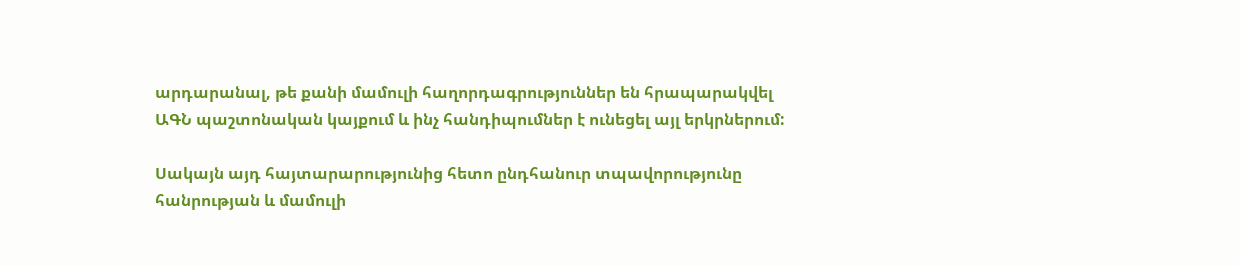արդարանալ, թե քանի մամուլի հաղորդագրություններ են հրապարակվել ԱԳՆ պաշտոնական կայքում և ինչ հանդիպումներ է ունեցել այլ երկրներում:

Սակայն այդ հայտարարությունից հետո ընդհանուր տպավորությունը հանրության և մամուլի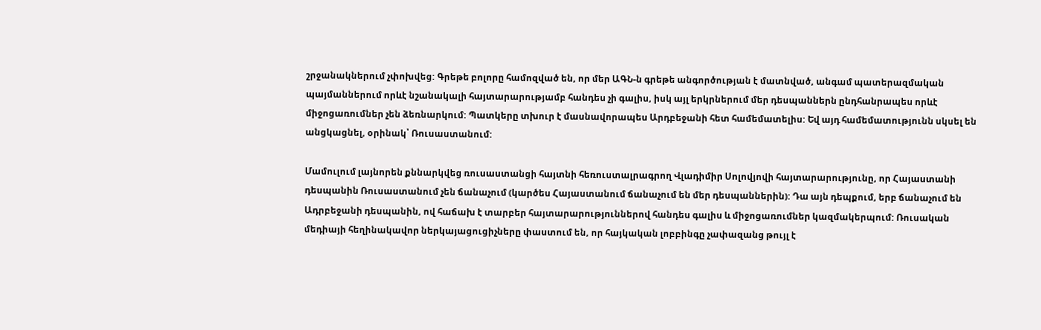շրջանակներում չփոխվեց: Գրեթե բոլորը համոզված են, որ մեր ԱԳՆ-ն գրեթե անգործության է մատնված, անգամ պատերազմական պայմաններում որևէ նշանակալի հայտարարությամբ հանդես չի գալիս, իսկ այլ երկրներում մեր դեսպաններն ընդհանրապես որևէ միջոցառումներ չեն ձեռնարկում: Պատկերը տխուր է մասնավորապես Արդբեջանի հետ համեմատելիս: Եվ այդ համեմատությունն սկսել են անցկացնել, օրինակ՝ Ռուսաստանում:

Մամուլում լայնորեն քննարկվեց ռուսաստանցի հայտնի հեռուստալրագրող Վլադիմիր Սոլովյովի հայտարարությունը, որ Հայաստանի դեսպանին Ռուսաստանում չեն ճանաչում (կարծես Հայաստանում ճանաչում են մեր դեսպաններին): Դա այն դեպքում, երբ ճանաչում են Ադրբեջանի դեսպանին, ով հաճախ է տարբեր հայտարարություններով հանդես գալիս և միջոցառումներ կազմակերպում: Ռուսական մեդիայի հեղինակավոր ներկայացուցիչները փաստում են, որ հայկական լոբբինգը չափազանց թույլ է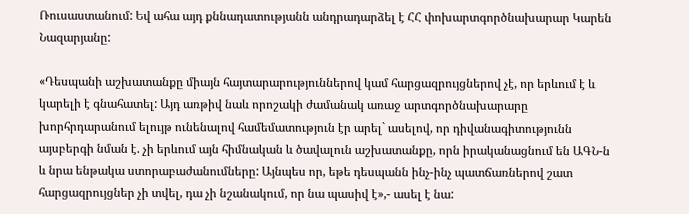Ռուսաստանում: Եվ ահա այդ քննադատությանն անդրադարձել է ՀՀ փոխարտգործնախարար Կարեն Նազարյանը:

«Դեսպանի աշխատանքը միայն հայտարարություններով կամ հարցազրույցներով չէ, որ երևում է և կարելի է գնահատել: Այդ առթիվ նաև որոշակի ժամանակ առաջ արտգործնախարարը խորհրդարանում ելույթ ունենալով համեմատություն էր արել` ասելով, որ դիվանագիտությունն այսբերգի նման է. չի երևում այն հիմնական և ծավալուն աշխատանքը, որն իրականացնում են ԱԳՆ-ն և նրա ենթակա ստորաբաժանումները: Այնպես որ, եթե դեսպանն ինչ-ինչ պատճառներով շատ հարցազրույցներ չի տվել, դա չի նշանակում, որ նա պասիվ է»,- ասել է նա: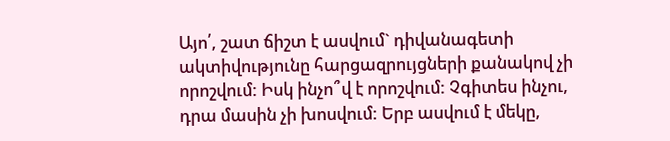Այո՛, շատ ճիշտ է ասվում` դիվանագետի ակտիվությունը հարցազրույցների քանակով չի որոշվում: Իսկ ինչո՞վ է որոշվում: Չգիտես ինչու, դրա մասին չի խոսվում: Երբ ասվում է մեկը,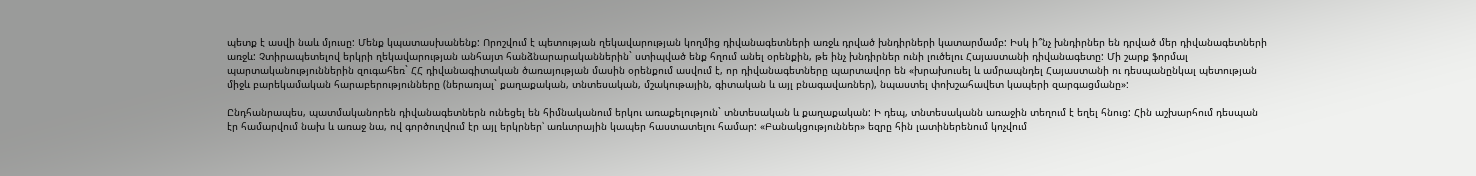պետք է ասվի նաև մյուսը: Մենք կպատասխանենք: Որոշվում է պետության ղեկավարության կողմից դիվանագետների առջև դրված խնդիրների կատարմամբ: Իսկ ի՞նչ խնդիրներ են դրված մեր դիվանագետների առջև: Չտիրապետելով երկրի ղեկավարության անհայտ հանձնարարականներին` ստիպված ենք հղում անել օրենքին, թե ինչ խնդիրներ ունի լուծելու Հայաստանի դիվանագետը: Մի շարք ֆորմալ պարտականություններին զուգահեռ` ՀՀ դիվանագիտական ծառայության մասին օրենքում ասվում է, որ դիվանագետները պարտավոր են «խրախուսել և ամրապնդել Հայաստանի ու դեսպանընկալ պետության միջև բարեկամական հարաբերությունները (ներառյալ` քաղաքական, տնտեսական, մշակութային, գիտական և այլ բնագավառներ), նպաստել փոխշահավետ կապերի զարգացմանը»:

Ընդհանրապես, պատմականորեն դիվանագետներն ունեցել են հիմնականում երկու առաքելություն` տնտեսական և քաղաքական: Ի դեպ, տնտեսականն առաջին տեղում է եղել հնուց: Հին աշխարհում դեսպան էր համարվում նախ և առաջ նա, ով գործուղվում էր այլ երկրներ՝ առևտրային կապեր հաստատելու համար: «Բանակցություններ» եզրը հին լատիներենում կոչվում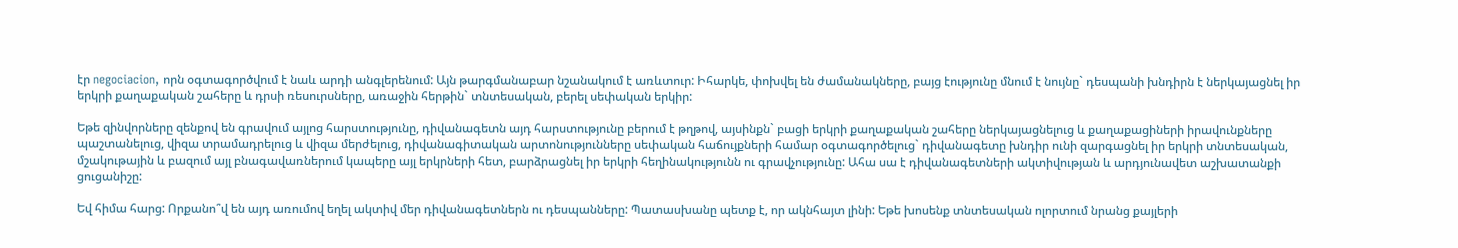էր negociacion, որն օգտագործվում է նաև արդի անգլերենում: Այն թարգմանաբար նշանակում է առևտուր: Իհարկե, փոխվել են ժամանակները, բայց էությունը մնում է նույնը` դեսպանի խնդիրն է ներկայացնել իր երկրի քաղաքական շահերը և դրսի ռեսուրսները, առաջին հերթին` տնտեսական, բերել սեփական երկիր:

Եթե զինվորները զենքով են գրավում այլոց հարստությունը, դիվանագետն այդ հարստությունը բերում է թղթով, այսինքն` բացի երկրի քաղաքական շահերը ներկայացնելուց և քաղաքացիների իրավունքները պաշտանելուց, վիզա տրամադրելուց և վիզա մերժելուց, դիվանագիտական արտոնությունները սեփական հաճույքների համար օգտագործելուց` դիվանագետը խնդիր ունի զարգացնել իր երկրի տնտեսական, մշակութային և բազում այլ բնագավառներում կապերը այլ երկրների հետ, բարձրացնել իր երկրի հեղինակությունն ու գրավչությունը: Ահա սա է դիվանագետների ակտիվության և արդյունավետ աշխատանքի ցուցանիշը:

Եվ հիմա հարց: Որքանո՞վ են այդ առումով եղել ակտիվ մեր դիվանագետներն ու դեսպանները: Պատասխանը պետք է, որ ակնհայտ լինի: Եթե խոսենք տնտեսական ոլորտում նրանց քայլերի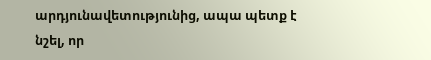արդյունավետությունից, ապա պետք է նշել, որ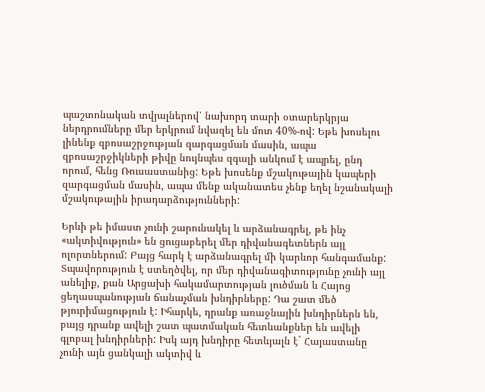պաշտոնական տվյալներով՝ նախորդ տարի օտարերկրյա ներդրումները մեր երկրում նվազել են մոտ 40%-ով: Եթե խոսելու լինենք զբոսաշրջության զարգացման մասին, ապա զբոսաշրջիկների թիվը նույնպես զգալի անկում է ապրել, ընդ որում, հենց Ռուսաստանից: Եթե խոսենք մշակութային կապերի զարգացման մասին, ապա մենք ականատես չենք եղել նշանակալի մշակութային իրադարձությունների:

Երևի թե իմաստ չունի շարունակել և արձանագրել, թե ինչ «ակտիվություն» են ցուցաբերել մեր դիվանագետներն այլ ոլորտներում: Բայց հարկ է արձանագրել մի կարևոր հանգամանք: Տպավորություն է ստեղծվել, որ մեր դիվանագիտությունը չունի այլ անելիք, քան Արցախի հակամարտության լուծման և Հայոց ցեղասպանության ճանաչման խնդիրները: Դա շատ մեծ թյուրիմացություն է: Իհարկե, դրանք առաջնային խնդիրներն են, բայց դրանք ավելի շատ պատմական հետևանքներ են ավելի գլոբալ խնդիրների: Իսկ այդ խնդիրը հետևյալն է` Հայաստանը չունի այն ցանկալի ակտիվ և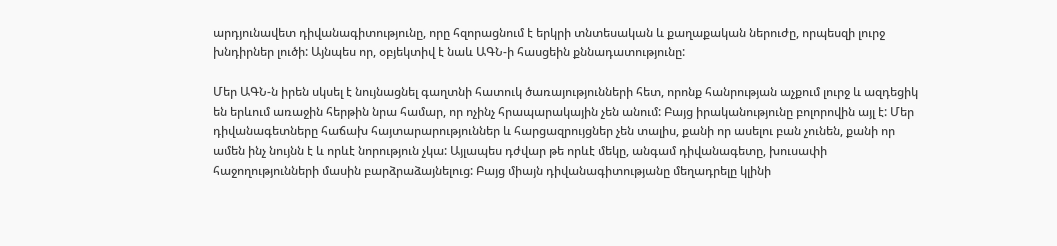արդյունավետ դիվանագիտությունը, որը հզորացնում է երկրի տնտեսական և քաղաքական ներուժը, որպեսզի լուրջ խնդիրներ լուծի: Այնպես որ, օբյեկտիվ է նաև ԱԳՆ-ի հասցեին քննադատությունը:

Մեր ԱԳՆ-ն իրեն սկսել է նույնացնել գաղտնի հատուկ ծառայությունների հետ, որոնք հանրության աչքում լուրջ և ազդեցիկ են երևում առաջին հերթին նրա համար, որ ոչինչ հրապարակային չեն անում: Բայց իրականությունը բոլորովին այլ է: Մեր դիվանագետները հաճախ հայտարարություններ և հարցազրույցներ չեն տալիս, քանի որ ասելու բան չունեն, քանի որ ամեն ինչ նույնն է և որևէ նորություն չկա: Այլապես դժվար թե որևէ մեկը, անգամ դիվանագետը, խուսափի հաջողությունների մասին բարձրաձայնելուց: Բայց միայն դիվանագիտությանը մեղադրելը կլինի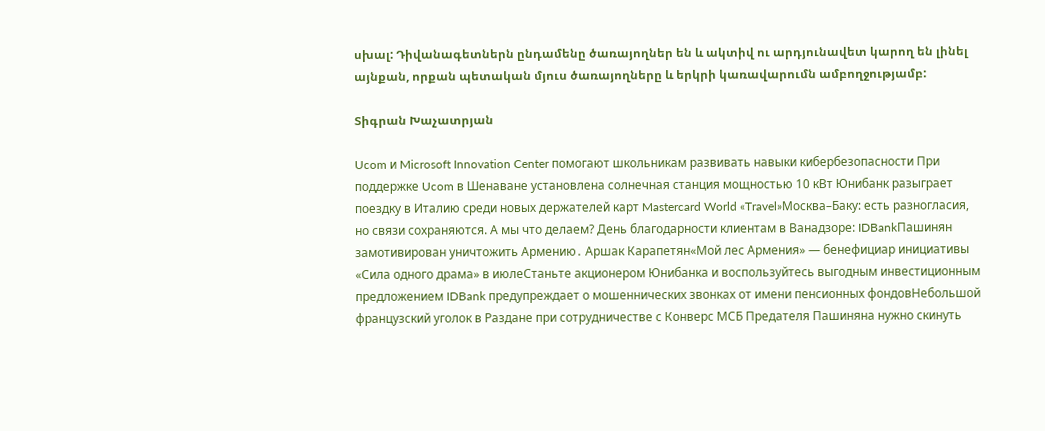սխալ: Դիվանագետներն ընդամենը ծառայողներ են և ակտիվ ու արդյունավետ կարող են լինել այնքան, որքան պետական մյուս ծառայողները և երկրի կառավարումն ամբողջությամբ:

Տիգրան Խաչատրյան

Ucom и Microsoft Innovation Center помогают школьникам развивать навыки кибербезопасности При поддержке Ucom в Шенаване установлена солнечная станция мощностью 10 кВт Юнибанк разыграет поездку в Италию среди новых держателей карт Mastercard World «Travel»Москва–Баку: есть разногласия, но связи сохраняются. А мы что делаем? День благодарности клиентам в Ванадзоре: IDBankПашинян замотивирован уничтожить Армению․ Аршак Карапетян«Мой лес Армения» — бенефициар инициативы «Сила одного драма» в июлеСтаньте акционером Юнибанка и воспользуйтесь выгодным инвестиционным предложением IDBank предупреждает о мошеннических звонках от имени пенсионных фондовНебольшой французский уголок в Раздане при сотрудничестве с Конверс МСБ Предателя Пашиняна нужно скинуть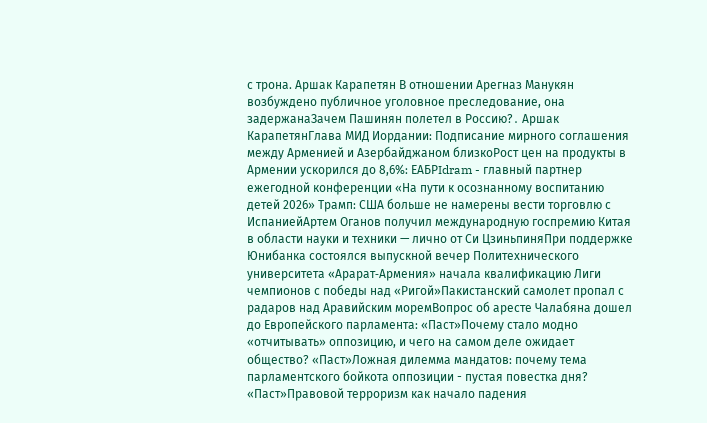с трона. Аршак Карапетян В отношении Арегназ Манукян возбуждено публичное уголовное преследование, она задержанаЗачем Пашинян полетел в Россию?․ Аршак КарапетянГлава МИД Иордании: Подписание мирного соглашения между Арменией и Азербайджаном близкоРост цен на продукты в Армении ускорился до 8,6%: ЕАБРIdram - главный партнер ежегодной конференции «На пути к осознанному воспитанию детей 2026» Трамп: США больше не намерены вести торговлю с ИспаниейАртем Оганов получил международную госпремию Китая в области науки и техники — лично от Си ЦзиньпиняПри поддержке Юнибанка состоялся выпускной вечер Политехнического университета «Арарат‑Армения» начала квалификацию Лиги чемпионов с победы над «Ригой»Пакистанский самолет пропал с радаров над Аравийским моремВопрос об аресте Чалабяна дошел до Европейского парламента: «Паст»Почему стало модно «отчитывать» оппозицию, и чего на самом деле ожидает общество? «Паст»Ложная дилемма мандатов: почему тема парламентского бойкота оппозиции - пустая повестка дня? «Паст»Правовой терроризм как начало падения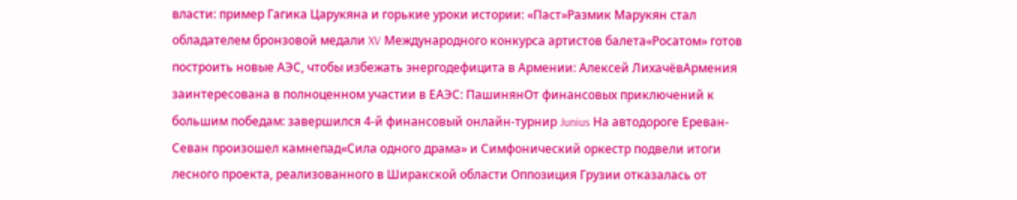власти: пример Гагика Царукяна и горькие уроки истории: «Паст»Размик Марукян стал обладателем бронзовой медали XV Международного конкурса артистов балета«Росатом» готов построить новые АЭС, чтобы избежать энергодефицита в Армении: Алексей ЛихачёвАрмения заинтересована в полноценном участии в ЕАЭС: ПашинянОт финансовых приключений к большим победам: завершился 4-й финансовый онлайн-турнир Junius На автодороге Ереван-Севан произошел камнепад«Сила одного драма» и Симфонический оркестр подвели итоги лесного проекта, реализованного в Ширакской области Оппозиция Грузии отказалась от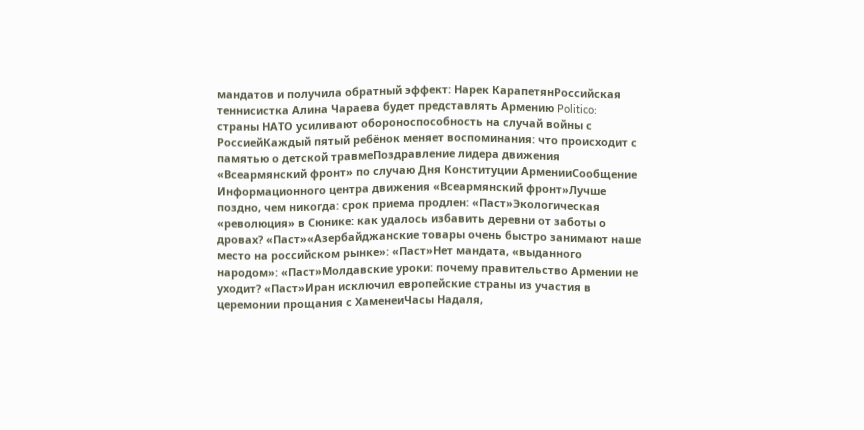мандатов и получила обратный эффект: Нарек КарапетянРоссийская теннисистка Алина Чараева будет представлять Армению Politico: страны НАТО усиливают обороноспособность на случай войны с РоссиейКаждый пятый ребёнок меняет воспоминания: что происходит с памятью о детской травмеПоздравление лидера движения «Всеармянский фронт» по случаю Дня Конституции АрменииСообщение Информационного центра движения «Всеармянский фронт»Лучше поздно, чем никогда: срок приема продлен: «Паст»Экологическая «революция» в Сюнике: как удалось избавить деревни от заботы о дровах? «Паст»«Азербайджанские товары очень быстро занимают наше место на российском рынке»: «Паст»Нет мандата, «выданного народом»: «Паст»Молдавские уроки: почему правительство Армении не уходит? «Паст»Иран исключил европейские страны из участия в церемонии прощания с ХаменеиЧасы Надаля,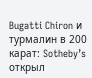Bugatti Chiron и турмалин в 200 карат: Sotheby’s открыл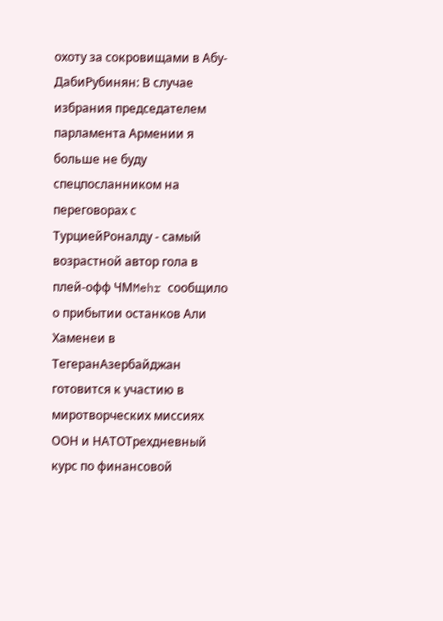охоту за сокровищами в Абу-ДабиРубинян: В случае избрания председателем парламента Армении я больше не буду спецпосланником на переговорах с ТурциейРоналду - самый возрастной автор гола в плей-офф ЧМMehr сообщило о прибытии останков Али Хаменеи в ТегеранАзербайджан готовится к участию в миротворческих миссиях ООН и НАТОТрехдневный курс по финансовой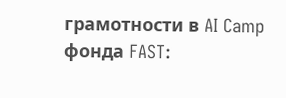грамотности в AI Camp фонда FAST: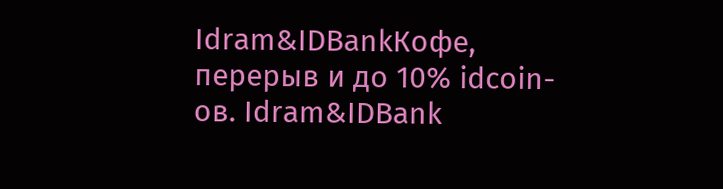Idram&IDBankКофе, перерыв и до 10% idcoin-ов. Idram&IDBank